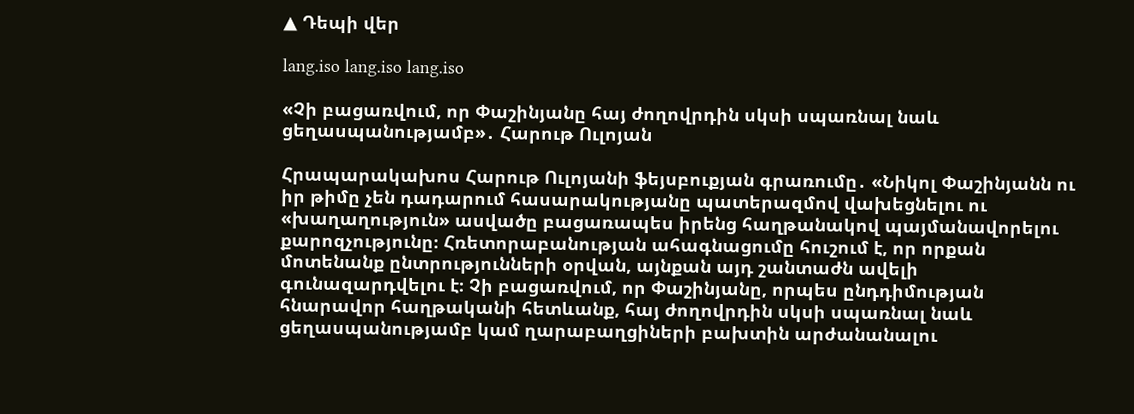▲ Դեպի վեր

lang.iso lang.iso lang.iso

«Չի բացառվում, որ Փաշինյանը հայ ժողովրդին սկսի սպառնալ նաև ցեղասպանությամբ»․ Հարութ Ուլոյան

Հրապարակախոս Հարութ Ուլոյանի ֆեյսբուքյան գրառումը․ «Նիկոլ Փաշինյանն ու իր թիմը չեն դադարում հասարակությանը պատերազմով վախեցնելու ու «խաղաղություն» ասվածը բացառապես իրենց հաղթանակով պայմանավորելու քարոզչությունը։ Հռետորաբանության ահագնացումը հուշում է, որ որքան մոտենանք ընտրությունների օրվան, այնքան այդ շանտաժն ավելի գունազարդվելու է։ Չի բացառվում, որ Փաշինյանը, որպես ընդդիմության հնարավոր հաղթականի հետևանք, հայ ժողովրդին սկսի սպառնալ նաև ցեղասպանությամբ կամ ղարաբաղցիների բախտին արժանանալու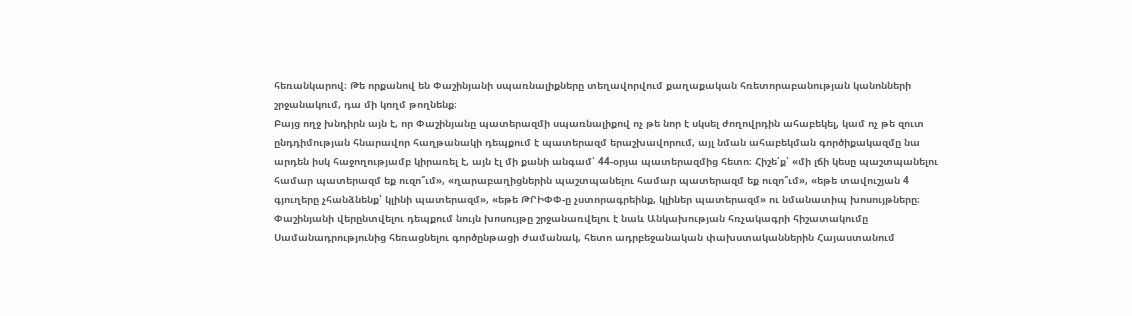հեռանկարով։ Թե որքանով են Փաշինյանի սպառնալիքները տեղավորվում քաղաքական հռետորաբանության կանոնների շրջանակում, դա մի կողմ թողնենք։
Բայց ողջ խնդիրն այն է, որ Փաշինյանը պատերազմի սպառնալիքով ոչ թե նոր է սկսել ժողովրդին ահաբեկել, կամ ոչ թե զուտ ընդդիմության հնարավոր հաղթանակի դեպքում է պատերազմ երաշխավորում, այլ նման ահաբեկման գործիքակազմը նա արդեն իսկ հաջողությամբ կիրառել է, այն էլ մի քանի անգամ՝ 44-օրյա պատերազմից հետո։ Հիշե՛ք՝ «մի լճի կեսը պաշտպանելու համար պատերազմ եք ուզո՞ւմ», «ղարաբաղիցներին պաշտպանելու համար պատերազմ եք ուզո՞ւմ», «եթե տավուշյան 4 գյուղերը չհանձնենք՝ կլինի պատերազմ», «եթե ԹՐԻՓՓ-ը չստորագրեինք, կլիներ պատերազմ» ու նմանատիպ խոսույթները։
Փաշինյանի վերընտվելու դեպքում նույն խոսույթը շրջանառվելու է նաև Անկախության հռչակագրի հիշատակումը Սամանադրությունից հեռացնելու գործընթացի ժամանակ, հետո ադրբեջանական փախստականներին Հայաստանում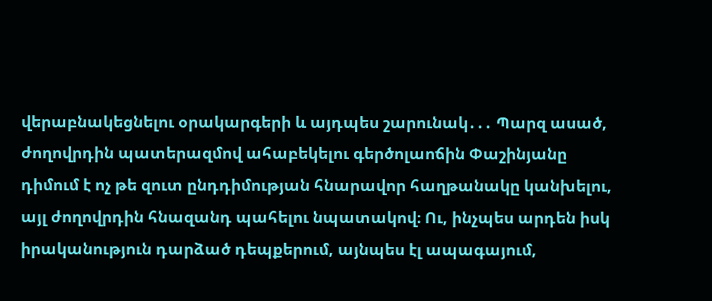վերաբնակեցնելու օրակարգերի և այդպես շարունակ․․․ Պարզ ասած, ժողովրդին պատերազմով ահաբեկելու գերծոլաոճին Փաշինյանը դիմում է ոչ թե զուտ ընդդիմության հնարավոր հաղթանակը կանխելու, այլ ժողովրդին հնազանդ պահելու նպատակով։ Ու, ինչպես արդեն իսկ իրականություն դարձած դեպքերում, այնպես էլ ապագայում,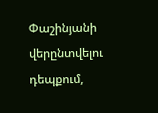Փաշինյանի վերընտվելու դեպքում,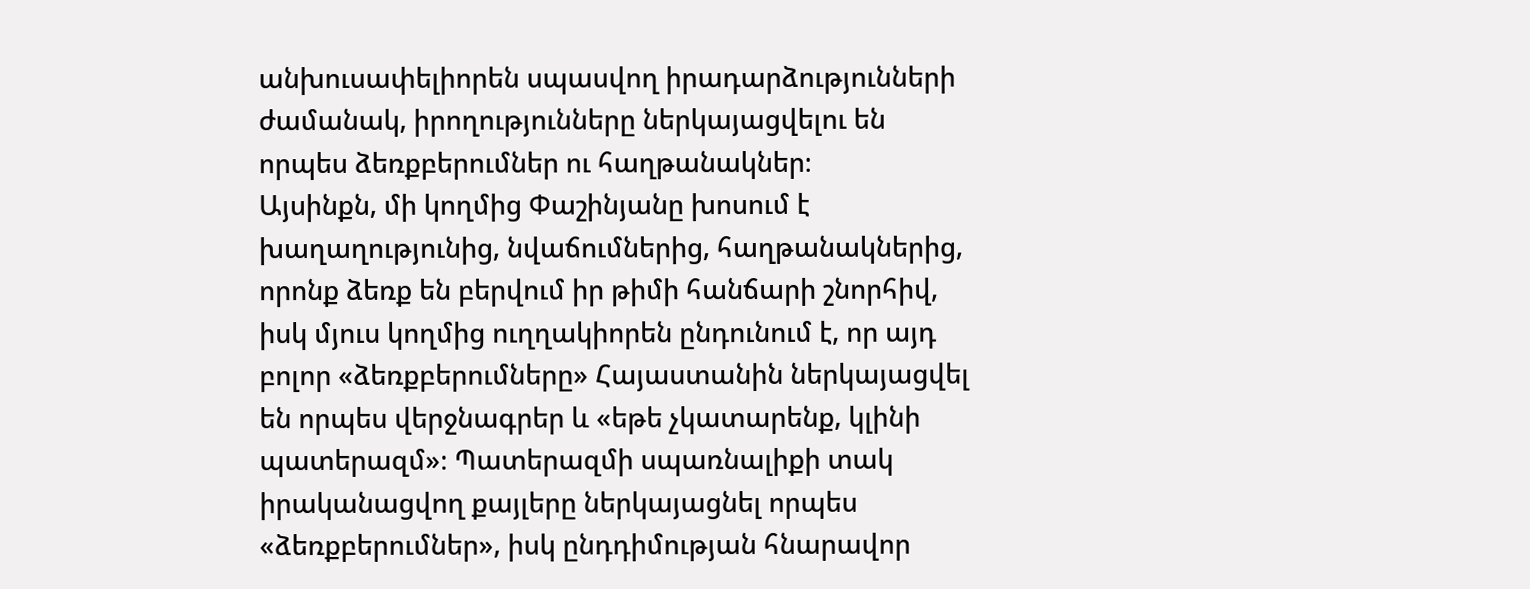անխուսափելիորեն սպասվող իրադարձությունների ժամանակ, իրողությունները ներկայացվելու են որպես ձեռքբերումներ ու հաղթանակներ։
Այսինքն, մի կողմից Փաշինյանը խոսում է խաղաղությունից, նվաճումներից, հաղթանակներից, որոնք ձեռք են բերվում իր թիմի հանճարի շնորհիվ, իսկ մյուս կողմից ուղղակիորեն ընդունում է, որ այդ բոլոր «ձեռքբերումները» Հայաստանին ներկայացվել են որպես վերջնագրեր և «եթե չկատարենք, կլինի պատերազմ»։ Պատերազմի սպառնալիքի տակ իրականացվող քայլերը ներկայացնել որպես «ձեռքբերումներ», իսկ ընդդիմության հնարավոր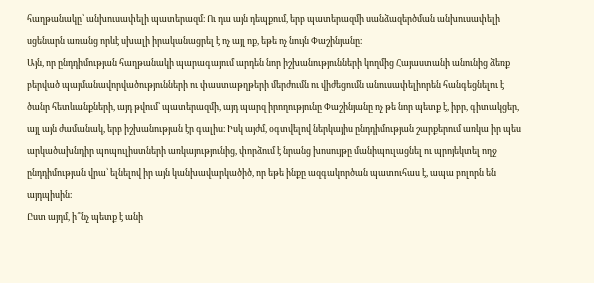հաղթանակը՝ անխուսափելի պատերազմ։ Ու դա այն դեպքում, երբ պատերազմի սանձազերծման անխուսափելի սցենարն առանց որևէ սխալի իրականացրել է ոչ այլ ոք, եթե ոչ նույն Փաշինյանը։
Այն, որ ընդդիմության հաղթանակի պարագայում արդեն նոր իշխանությունների կողմից Հայաստանի անունից ձեռք բերված պայմանավորվածությունների ու փաստաթղթերի մերժումն ու վիժեցումն անուսափելիորեն հանգեցնելու է ծանր հետևանքների, այդ թվում՝ պատերազմի, այդ պարզ իրողությունը Փաշինյանը ոչ թե նոր պետք է, իբր, գիտակցեր, այլ այն ժամանակ, երբ իշխանության էր գալիս։ Իսկ այժմ, օգտվելով ներկայիս ընդդիմության շարքերում առկա իր պես արկածախնդիր պոպուլիստների առկայությունից, փորձում է նրանց խոսույթը մանիպուլացնել ու պրոյեկտել ողջ ընդդիմության վրա՝ ելնելով իր այն կանխավարկածիծ, որ եթե ինքը ազգակործան պատուհաս է, ապա բոլորն են այդպիսին։
Ըստ այդմ, ի՞նչ պետք է անի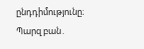ընդդիմությունը։ Պարզ բան․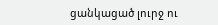ցանկացած լուրջ ու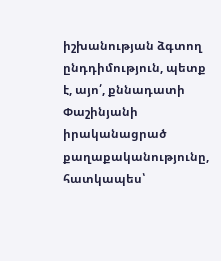իշխանության ձգտող ընդդիմություն, պետք է, այո՛, քննադատի Փաշինյանի իրականացրած քաղաքականությունը, հատկապես՝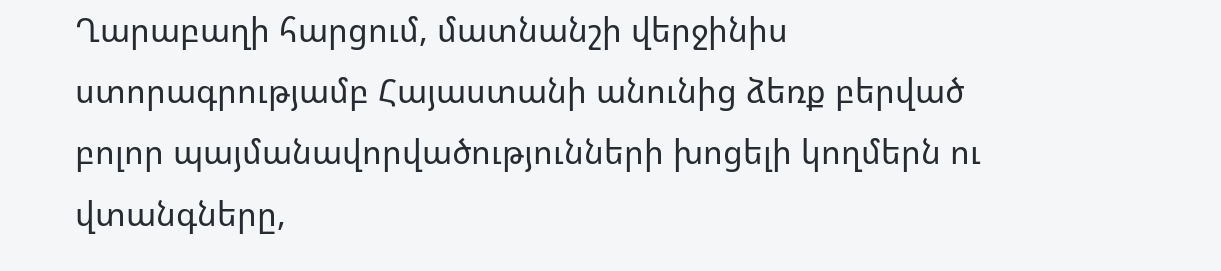Ղարաբաղի հարցում, մատնանշի վերջինիս ստորագրությամբ Հայաստանի անունից ձեռք բերված բոլոր պայմանավորվածությունների խոցելի կողմերն ու վտանգները,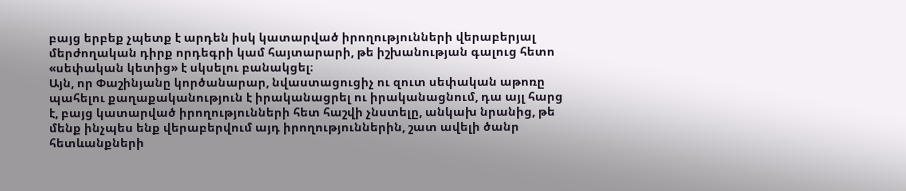բայց երբեք չպետք է արդեն իսկ կատարված իրողությունների վերաբերյալ մերժողական դիրք որդեգրի կամ հայտարարի, թե իշխանության գալուց հետո «սեփական կետից» է սկսելու բանակցել։
Այն, որ Փաշինյանը կործանարար, նվաստացուցիչ ու զուտ սեփական աթոռը պահելու քաղաքականություն է իրականացրել ու իրականացնում, դա այլ հարց է, բայց կատարված իրողությունների հետ հաշվի չնստելը, անկախ նրանից, թե մենք ինչպես ենք վերաբերվում այդ իրողություններին, շատ ավելի ծանր հետևանքների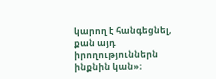կարող է հանգեցնել, քան այդ իրողություններն ինքնին կան»։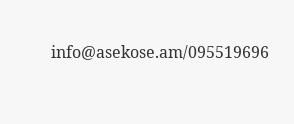info@asekose.am/095519696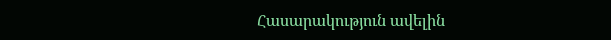Հասարակություն ավելին